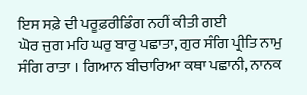ਇਸ ਸਫ਼ੇ ਦੀ ਪਰੂਫ਼ਰੀਡਿੰਗ ਨਹੀਂ ਕੀਤੀ ਗਈ
ਘੋਰ ਜੁਗ ਮਹਿ ਘਰੁ ਬਾਰੁ ਪਛਾਤਾ, ਗੁਰ ਸੰਗਿ ਪ੍ਰੀਤਿ ਨਾਮੁ ਸੰਗਿ ਰਾਤਾ । ਗਿਆਨ ਬੀਚਾਰਿਆ ਕਥਾ ਪਛਾਨੀ, ਨਾਨਕ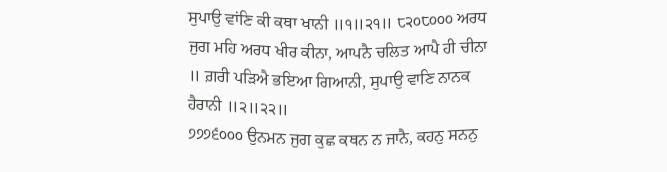ਸੁਪਾਉ ਵਾਂਣਿ ਕੀ ਕਥਾ ਖਾਨੀ ॥੧॥੨੧॥ ੮੨੦੮੦੦੦ ਅਰਧ ਜੁਗ ਮਹਿ ਅਰਧ ਖੀਰ ਕੀਨਾ, ਆਪਨੈ ਚਲਿਤ ਆਪੈ ਹੀ ਚੀਨਾ ॥ ਗ਼ਰੀ ਪੜਿਐ ਭਇਆ ਗਿਆਨੀ, ਸੁਪਾਉ ਵਾਣਿ ਨਾਨਕ ਹੈਰਾਨੀ ॥੨॥੨੨॥
੭੭੭੬੦੦੦ ਉਨਮਨ ਜੁਗ ਕੁਛ ਕਥਨ ਨ ਜਾਨੈ, ਕਹਨੁ ਸਨਨੁ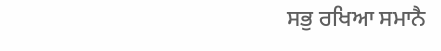ਸਭੁ ਰਖਿਆ ਸਮਾਨੈ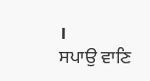।
ਸਪਾਉ ਵਾਣਿ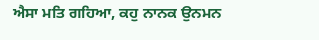ਐਸਾ ਮਤਿ ਗਹਿਆ, ਕਹੁ ਨਾਨਕ ਉਨਮਨ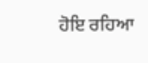ਹੋਇ ਰਹਿਆ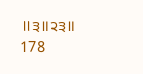॥੩॥੨੩॥
178